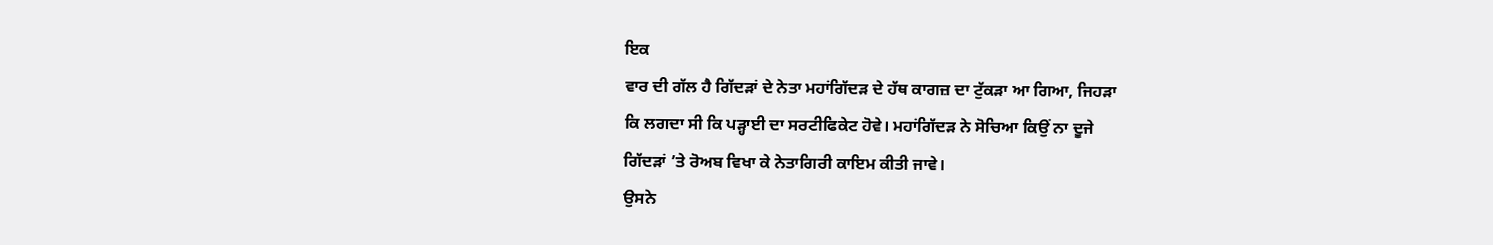ਇਕ
ਵਾਰ ਦੀ ਗੱਲ ਹੈ ਗਿੱਦੜਾਂ ਦੇ ਨੇਤਾ ਮਹਾਂਗਿੱਦੜ ਦੇ ਹੱਥ ਕਾਗਜ਼ ਦਾ ਟੁੱਕੜਾ ਆ ਗਿਆ, ਜਿਹੜਾ
ਕਿ ਲਗਦਾ ਸੀ ਕਿ ਪੜ੍ਹਾਈ ਦਾ ਸਰਟੀਫਿਕੇਟ ਹੋਵੇ। ਮਹਾਂਗਿੱਦੜ ਨੇ ਸੋਚਿਆ ਕਿਉਂ ਨਾ ਦੂਜੇ
ਗਿੱਦੜਾਂ ’ਤੇ ਰੋਅਬ ਵਿਖਾ ਕੇ ਨੇਤਾਗਿਰੀ ਕਾਇਮ ਕੀਤੀ ਜਾਵੇ।
ਉਸਨੇ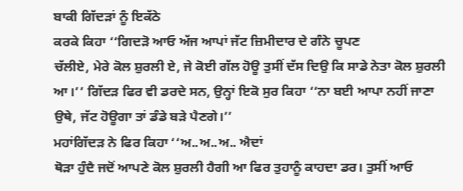ਬਾਕੀ ਗਿੱਦੜਾਂ ਨੂੰ ਇਕੱਠੇ
ਕਰਕੇ ਕਿਹਾ ‘‘ਗਿਦੜੋ ਆਓ ਅੱਜ ਆਪਾਂ ਜੱਟ ਜ਼ਿਮੀਦਾਰ ਦੇ ਗੰਨੇ ਚੂਪਣ
ਚੱਲੀਏ, ਮੇਰੇ ਕੋਲ ਸ਼ੁਰਲੀ ਏ, ਜੇ ਕੋਈ ਗੱਲ ਹੋਊ ਤੁਸੀਂ ਦੱਸ ਦਿਉ ਕਿ ਸਾਡੇ ਨੇਤਾ ਕੋਲ ਸ਼ੁਰਲੀ
ਆ।’’ ਗਿੱਦੜ ਫਿਰ ਵੀ ਡਰਦੇ ਸਨ, ਉਨ੍ਹਾਂ ਇਕੋ ਸੁਰ ਕਿਹਾ ‘‘ਨਾ ਬਈ ਆਪਾ ਨਹੀਂ ਜਾਣਾ
ਉਥੇ, ਜੱਟ ਹੋਊਗਾ ਤਾਂ ਡੰਡੇ ਬੜੇ ਪੈਣਗੇ।’’
ਮਹਾਂਗਿੱਦੜ ਨੇ ਫਿਰ ਕਿਹਾ ‘‘ਅ..ਅ..ਅ.. ਐਦਾਂ
ਥੋੜਾ ਹੁੰਦੈ ਜਦੋਂ ਆਪਣੇ ਕੋਲ ਸ਼ੁਰਲੀ ਹੈਗੀ ਆ ਫਿਰ ਤੁਹਾਨੂੰ ਕਾਹਦਾ ਡਰ। ਤੁਸੀਂ ਆਓ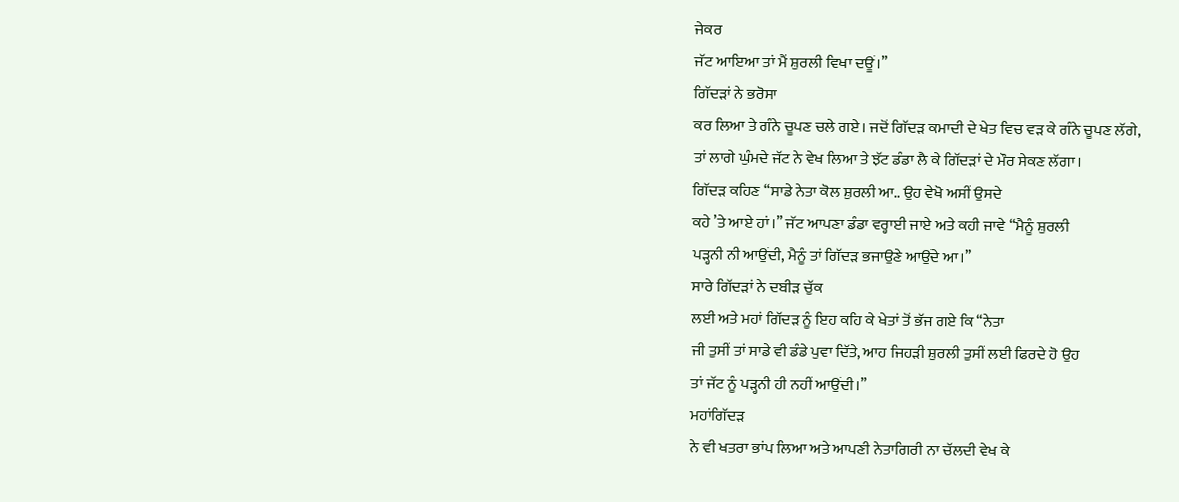ਜੇਕਰ
ਜੱਟ ਆਇਆ ਤਾਂ ਮੈਂ ਸ਼ੁਰਲੀ ਵਿਖਾ ਦਊਂ।’’
ਗਿੱਦੜਾਂ ਨੇ ਭਰੋਸਾ
ਕਰ ਲਿਆ ਤੇ ਗੰਨੇ ਚੂਪਣ ਚਲੇ ਗਏ। ਜਦੋਂ ਗਿੱਦੜ ਕਮਾਦੀ ਦੇ ਖੇਤ ਵਿਚ ਵੜ ਕੇ ਗੰਨੇ ਚੂਪਣ ਲੱਗੇ,
ਤਾਂ ਲਾਗੇ ਘੁੰਮਦੇ ਜੱਟ ਨੇ ਵੇਖ ਲਿਆ ਤੇ ਝੱਟ ਡੰਡਾ ਲੈ ਕੇ ਗਿੱਦੜਾਂ ਦੇ ਮੌਰ ਸੇਕਣ ਲੱਗਾ।
ਗਿੱਦੜ ਕਹਿਣ ‘‘ਸਾਡੇ ਨੇਤਾ ਕੋਲ ਸ਼ੁਰਲੀ ਆ.. ਉਹ ਵੇਖੋ ਅਸੀਂ ਉਸਦੇ
ਕਹੇ ’ਤੇ ਆਏ ਹਾਂ।’’ ਜੱਟ ਆਪਣਾ ਡੰਡਾ ਵਰ੍ਹਾਈ ਜਾਏ ਅਤੇ ਕਹੀ ਜਾਵੇ ‘‘ਮੈਨੂੰ ਸ਼ੁਰਲੀ
ਪੜ੍ਹਨੀ ਨੀ ਆਉਂਦੀ, ਮੈਨੂੰ ਤਾਂ ਗਿੱਦੜ ਭਜਾਉਣੇ ਆਉਂਦੇ ਆ।’’
ਸਾਰੇ ਗਿੱਦੜਾਂ ਨੇ ਦਬੀੜ ਚੁੱਕ
ਲਈ ਅਤੇ ਮਹਾਂ ਗਿੱਦੜ ਨੂੰ ਇਹ ਕਹਿ ਕੇ ਖੇਤਾਂ ਤੋਂ ਭੱਜ ਗਏ ਕਿ ‘‘ਨੇਤਾ
ਜੀ ਤੁਸੀਂ ਤਾਂ ਸਾਡੇ ਵੀ ਡੰਡੇ ਪੁਵਾ ਦਿੱਤੇ, ਆਹ ਜਿਹੜੀ ਸ਼ੁਰਲੀ ਤੁਸੀਂ ਲਈ ਫਿਰਦੇ ਹੋ ਉਹ
ਤਾਂ ਜੱਟ ਨੂੰ ਪੜ੍ਹਨੀ ਹੀ ਨਹੀਂ ਆਉਂਦੀ।’’
ਮਹਾਂਗਿੱਦੜ
ਨੇ ਵੀ ਖਤਰਾ ਭਾਂਪ ਲਿਆ ਅਤੇ ਆਪਣੀ ਨੇਤਾਗਿਰੀ ਨਾ ਚੱਲਦੀ ਵੇਖ ਕੇ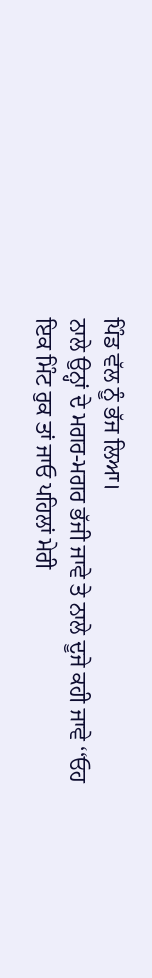ਪਿੰਡ ਵੱਲ ਨੂੰ ਭੱਜ ਲਿਆ।
ਨਾਲੇ ਉਨ੍ਹਾਂ ਦੇ ਮਗਰ-ਮਗਰ ਭੱਜੀ ਜਾਵੇ ਤੇ ਨਾਲੇ ਦੂਜੇ ਕਹੀ ਜਾਵੇ ‘‘ਓਹ
ਇਕ ਮਿੰਟ ਰੁਕ ਤਾਂ ਜਾਓ ਪਹਿਲਾਂ ਮੇਰੀ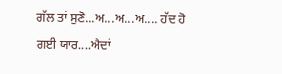ਗੱਲ ਤਾਂ ਸੁਣੋ...ਅ...ਅ...ਅ.... ਹੱਦ ਹੋ ਗਈ ਯਾਰ....ਐਦਾਂ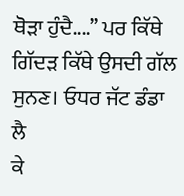ਥੋੜਾ ਹੁੰਦੈ....’’ ਪਰ ਕਿੱਥੇ ਗਿੱਦੜ ਕਿੱਥੇ ਉਸਦੀ ਗੱਲ ਸੁਨਣ। ਓਧਰ ਜੱਟ ਡੰਡਾ ਲੈ
ਕੇ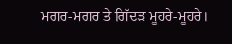ਮਗਰ-ਮਗਰ ਤੇ ਗਿੱਦੜ ਮੂਹਰੇ-ਮੂਹਰੇ।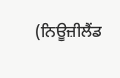(ਨਿਊਜ਼ੀਲੈਂਡ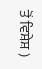ਤੋਂ ਵਿਸ਼ੇਸ਼ )